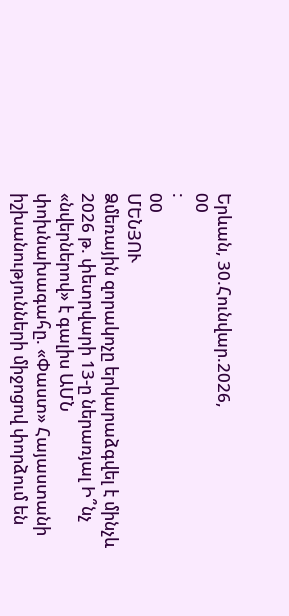Երևան, 30.Հունվար.2026,
00
:
00
ՄԵՆՅՈՒ
Ձմեռային զորակոչը երկարաձգվել է մինչև 2026 թ. փետրվարի 13-ը ներառյալ Ի՞նչ «նվերներով» է գալիս ԱՄՆ փոխնախագահը. «Փաստ» Հայաստանի իշխանությունների միջոցով փորձում են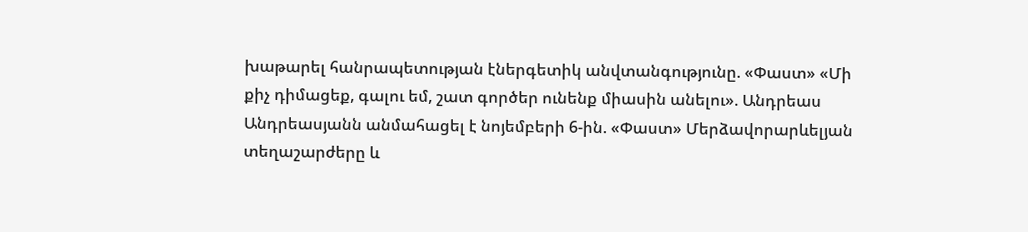խաթարել հանրապետության էներգետիկ անվտանգությունը. «Փաստ» «Մի քիչ դիմացեք, գալու եմ, շատ գործեր ունենք միասին անելու». Անդրեաս Անդրեասյանն անմահացել է նոյեմբերի 6-ին. «Փաստ» Մերձավորարևելյան տեղաշարժերը և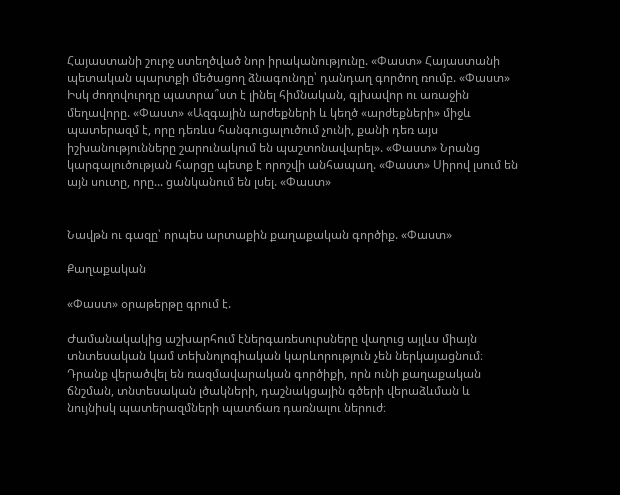Հայաստանի շուրջ ստեղծված նոր իրականությունը. «Փաստ» Հայաստանի պետական պարտքի մեծացող ձնագունդը՝ դանդաղ գործող ռումբ. «Փաստ» Իսկ ժողովուրդը պատրա՞ստ է լինել հիմնական, գլխավոր ու առաջին մեղավորը. «Փաստ» «Ազգային արժեքների և կեղծ «արժեքների» միջև պատերազմ է, որը դեռևս հանգուցալուծում չունի, քանի դեռ այս իշխանությունները շարունակում են պաշտոնավարել». «Փաստ» Նրանց կարգալուծության հարցը պետք է որոշվի անհապաղ. «Փաստ» Սիրով լսում են այն սուտը, որը... ցանկանում են լսել. «Փաստ»


Նավթն ու գազը՝ որպես արտաքին քաղաքական գործիք. «Փաստ»

Քաղաքական

«Փաստ» օրաթերթը գրում է.

Ժամանակակից աշխարհում էներգառեսուրսները վաղուց այլևս միայն տնտեսական կամ տեխնոլոգիական կարևորություն չեն ներկայացնում։ Դրանք վերածվել են ռազմավարական գործիքի, որն ունի քաղաքական ճնշման, տնտեսական լծակների, դաշնակցային գծերի վերաձևման և նույնիսկ պատերազմների պատճառ դառնալու ներուժ։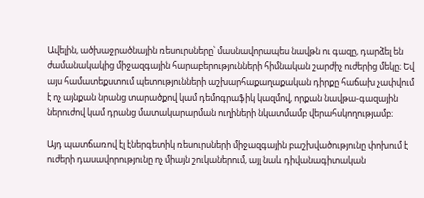Ավելին, ածխաջրածնային ռեսուրսները՝ մասնավորապես նավթն ու գազը, դարձել են ժամանակակից միջազգային հարաբերությունների հիմնական շարժիչ ուժերից մեկը։ Եվ այս համատեքստում պետությունների աշխարհաքաղաքական դիրքը հաճախ չափվում է ոչ այնքան նրանց տարածքով կամ դեմոգրաֆիկ կազմով, որքան նավթա-գազային ներուժով կամ դրանց մատակարարման ուղիների նկատմամբ վերահսկողությամբ։

Այդ պատճառով էլ էներգետիկ ռեսուրսների միջազգային բաշխվածությունը փոխում է ուժերի դասավորությունը ոչ միայն շուկաներում, այլ նաև դիվանագիտական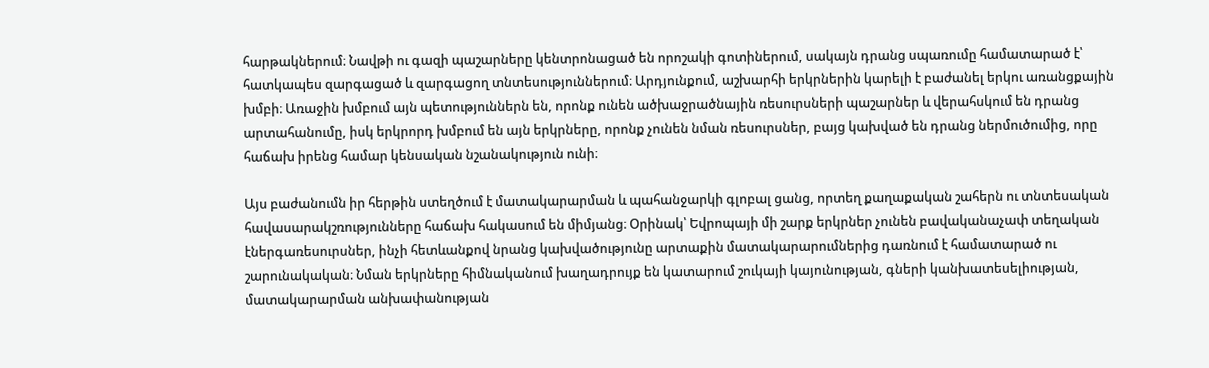հարթակներում։ Նավթի ու գազի պաշարները կենտրոնացած են որոշակի գոտիներում, սակայն դրանց սպառումը համատարած է՝ հատկապես զարգացած և զարգացող տնտեսություններում։ Արդյունքում, աշխարհի երկրներին կարելի է բաժանել երկու առանցքային խմբի։ Առաջին խմբում այն պետություններն են, որոնք ունեն ածխաջրածնային ռեսուրսների պաշարներ և վերահսկում են դրանց արտահանումը, իսկ երկրորդ խմբում են այն երկրները, որոնք չունեն նման ռեսուրսներ, բայց կախված են դրանց ներմուծումից, որը հաճախ իրենց համար կենսական նշանակություն ունի։

Այս բաժանումն իր հերթին ստեղծում է մատակարարման և պահանջարկի գլոբալ ցանց, որտեղ քաղաքական շահերն ու տնտեսական հավասարակշռությունները հաճախ հակասում են միմյանց։ Օրինակ՝ Եվրոպայի մի շարք երկրներ չունեն բավականաչափ տեղական էներգառեսուրսներ, ինչի հետևանքով նրանց կախվածությունը արտաքին մատակարարումներից դառնում է համատարած ու շարունակական։ Նման երկրները հիմնականում խաղադրույք են կատարում շուկայի կայունության, գների կանխատեսելիության, մատակարարման անխափանության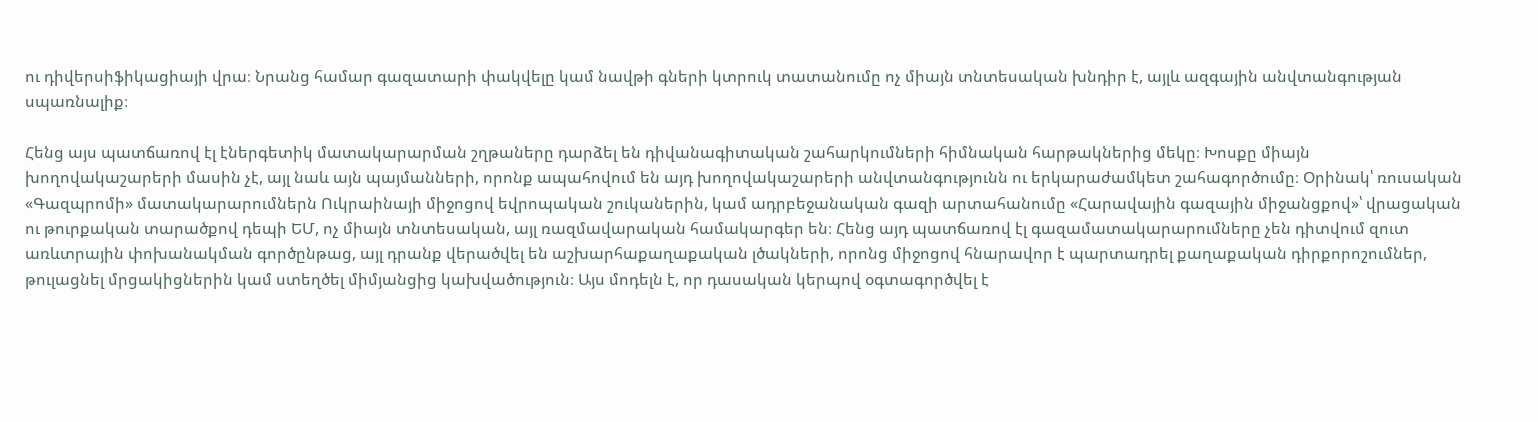ու դիվերսիֆիկացիայի վրա։ Նրանց համար գազատարի փակվելը կամ նավթի գների կտրուկ տատանումը ոչ միայն տնտեսական խնդիր է, այլև ազգային անվտանգության սպառնալիք։

Հենց այս պատճառով էլ էներգետիկ մատակարարման շղթաները դարձել են դիվանագիտական շահարկումների հիմնական հարթակներից մեկը։ Խոսքը միայն խողովակաշարերի մասին չէ, այլ նաև այն պայմանների, որոնք ապահովում են այդ խողովակաշարերի անվտանգությունն ու երկարաժամկետ շահագործումը։ Օրինակ՝ ռուսական «Գազպրոմի» մատակարարումներն Ուկրաինայի միջոցով եվրոպական շուկաներին, կամ ադրբեջանական գազի արտահանումը «Հարավային գազային միջանցքով»՝ վրացական ու թուրքական տարածքով դեպի ԵՄ, ոչ միայն տնտեսական, այլ ռազմավարական համակարգեր են։ Հենց այդ պատճառով էլ գազամատակարարումները չեն դիտվում զուտ առևտրային փոխանակման գործընթաց, այլ դրանք վերածվել են աշխարհաքաղաքական լծակների, որոնց միջոցով հնարավոր է պարտադրել քաղաքական դիրքորոշումներ, թուլացնել մրցակիցներին կամ ստեղծել միմյանցից կախվածություն։ Այս մոդելն է, որ դասական կերպով օգտագործվել է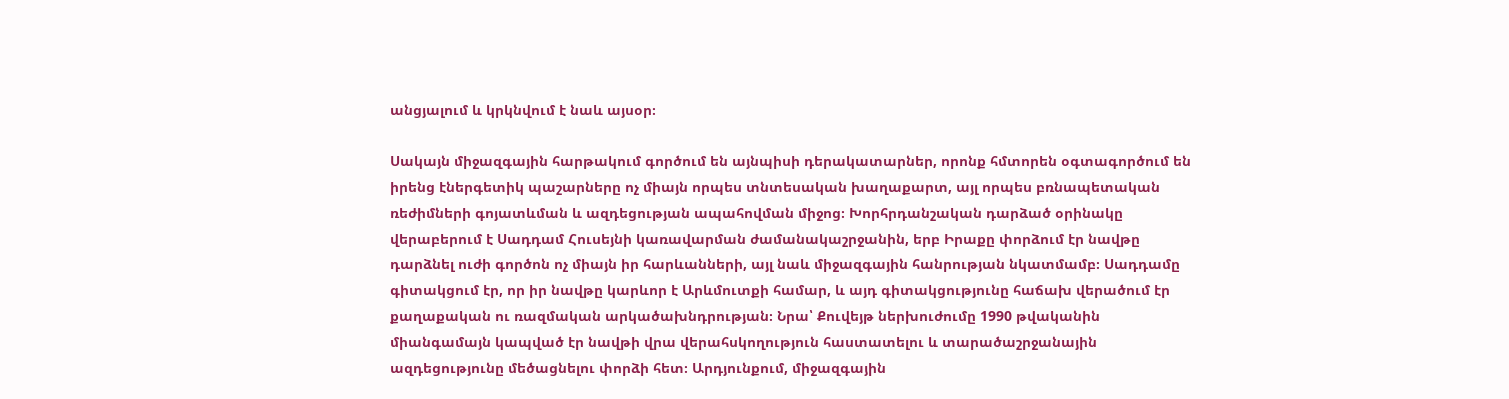անցյալում և կրկնվում է նաև այսօր։

Սակայն միջազգային հարթակում գործում են այնպիսի դերակատարներ, որոնք հմտորեն օգտագործում են իրենց էներգետիկ պաշարները ոչ միայն որպես տնտեսական խաղաքարտ, այլ որպես բռնապետական ռեժիմների գոյատևման և ազդեցության ապահովման միջոց։ Խորհրդանշական դարձած օրինակը վերաբերում է Սադդամ Հուսեյնի կառավարման ժամանակաշրջանին, երբ Իրաքը փորձում էր նավթը դարձնել ուժի գործոն ոչ միայն իր հարևանների, այլ նաև միջազգային հանրության նկատմամբ։ Սադդամը գիտակցում էր, որ իր նավթը կարևոր է Արևմուտքի համար, և այդ գիտակցությունը հաճախ վերածում էր քաղաքական ու ռազմական արկածախնդրության։ Նրա՝ Քուվեյթ ներխուժումը 1990 թվականին միանգամայն կապված էր նավթի վրա վերահսկողություն հաստատելու և տարածաշրջանային ազդեցությունը մեծացնելու փորձի հետ։ Արդյունքում, միջազգային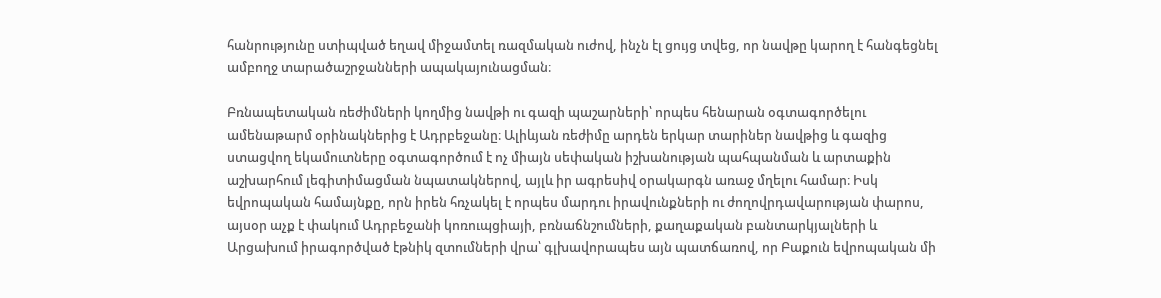հանրությունը ստիպված եղավ միջամտել ռազմական ուժով, ինչն էլ ցույց տվեց, որ նավթը կարող է հանգեցնել ամբողջ տարածաշրջանների ապակայունացման։

Բռնապետական ռեժիմների կողմից նավթի ու գազի պաշարների՝ որպես հենարան օգտագործելու ամենաթարմ օրինակներից է Ադրբեջանը։ Ալիևյան ռեժիմը արդեն երկար տարիներ նավթից և գազից ստացվող եկամուտները օգտագործում է ոչ միայն սեփական իշխանության պահպանման և արտաքին աշխարհում լեգիտիմացման նպատակներով, այլև իր ագրեսիվ օրակարգն առաջ մղելու համար։ Իսկ եվրոպական համայնքը, որն իրեն հռչակել է որպես մարդու իրավունքների ու ժողովրդավարության փարոս, այսօր աչք է փակում Ադրբեջանի կոռուպցիայի, բռնաճնշումների, քաղաքական բանտարկյալների և Արցախում իրագործված էթնիկ զտումների վրա՝ գլխավորապես այն պատճառով, որ Բաքուն եվրոպական մի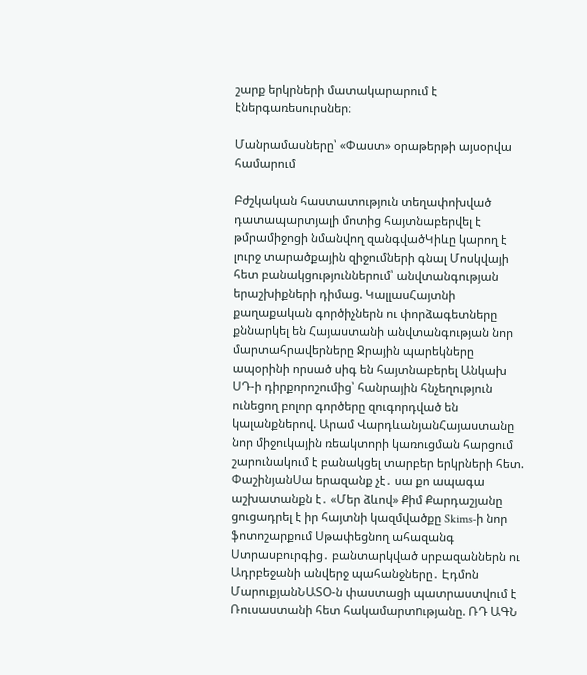շարք երկրների մատակարարում է էներգառեսուրսներ։

Մանրամասները՝ «Փաստ» օրաթերթի այսօրվա համարում

Բժշկական հաստատություն տեղափոխված դատապարտյալի մոտից հայտնաբերվել է թմրամիջոցի նմանվող զանգվածԿիևը կարող է լուրջ տարածքային զիջումների գնալ Մոսկվայի հետ բանակցություններում՝ անվտանգության երաշխիքների դիմաց. ԿալլասՀայտնի քաղաքական գործիչներն ու փորձագետները քննարկել են Հայաստանի անվտանգության նոր մարտահրավերները Ջրային պարեկները ապօրինի որսած սիգ են հայտնաբերել Անկախ ՍԴ-ի դիրքորոշումից՝ հանրային հնչեղություն ունեցող բոլոր գործերը զուգորդված են կալանքներով. Արամ ՎարդևանյանՀայաստանը նոր միջուկային ռեակտորի կառուցման հարցում շարունակում է բանակցել տարբեր երկրների հետ. ՓաշինյանՍա երազանք չէ․ սա քո ապագա աշխատանքն է․ «Մեր ձևով» Քիմ Քարդաշյանը ցուցադրել է իր հայտնի կազմվածքը Skims-ի նոր ֆոտոշարքում Սթափեցնող ահազանգ Ստրասբուրգից․ բանտարկված սրբազաններն ու Ադրբեջանի անվերջ պահանջները․ Էդմոն ՄարուքյանՆԱՏՕ-ն փաստացի պատրաստվում է Ռուսաստանի հետ հակամարտnւթյանը. ՌԴ ԱԳՆ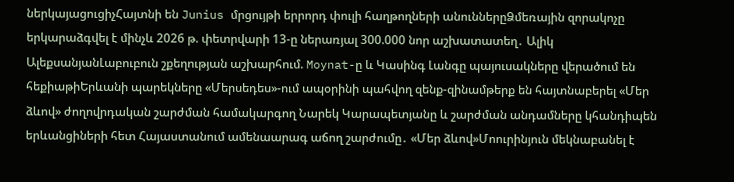ներկայացուցիչՀայտնի են Junius մրցույթի երրորդ փուլի հաղթողների անուններըՁմեռային զորակոչը երկարաձգվել է մինչև 2026 թ. փետրվարի 13-ը ներառյալ 300.000 նոր աշխատատեղ․ Ալիկ ԱլեքսանյանԼաբուբուն շքեղության աշխարհում. Moynat-ը և Կասինգ Լանգը պայուսակները վերածում են հեքիաթիԵրևանի պարեկները «Մերսեդես»-ում ապօրինի պահվող զենք-զինամթերք են հայտնաբերել «Մեր ձևով» ժողովրդական շարժման համակարգող Նարեկ Կարապետյանը և շարժման անդամները կհանդիպեն երևանցիների հետ Հայաստանում ամենաարագ աճող շարժումը․ «Մեր ձևով»Մոուրինյուն մեկնաբանել է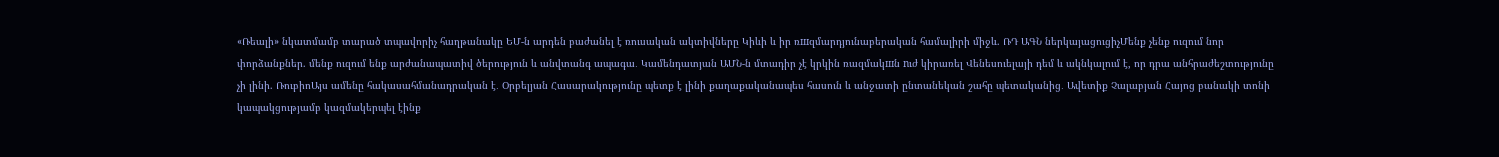«Ռեալի» նկատմամբ տարած տպավորիչ հաղթանակը ԵՄ-ն արդեն բաժանել է ռուսական ակտիվները Կիևի և իր ռшզմարդյունաբերական համալիրի միջև. ՌԴ ԱԳՆ ներկայացուցիչՄենք չենք ուզում նոր փորձանքներ. մենք ուզում ենք արժանապատիվ ծերություն և անվտանգ ապագա․ Կամենդատյան ԱՄՆ-ն մտադիր չէ կրկին ռազմակшն nւժ կիրառել Վենեսուելայի դեմ և ակնկալում է, որ դրա անհրաժեշտությունը չի լինի. ՌուբիոԱյս ամենը հակասահմանադրական է․ Օրբելյան Հասարակությունը պետք է լինի քաղաքականապես հասուն և անջատի ընտանեկան շահը պետականից․ Ավետիք Չալաբյան Հայոց բանակի տոնի կապակցությամբ կազմակերպել էինք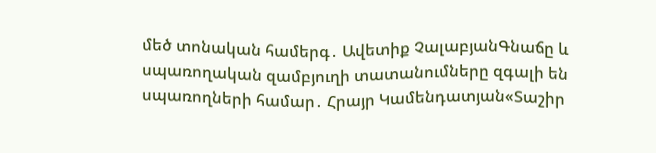մեծ տոնական համերգ․ Ավետիք ՉալաբյանԳնաճը և սպառողական զամբյուղի տատանումները զգալի են սպառողների համար․ Հրայր Կամենդատյան«Տաշիր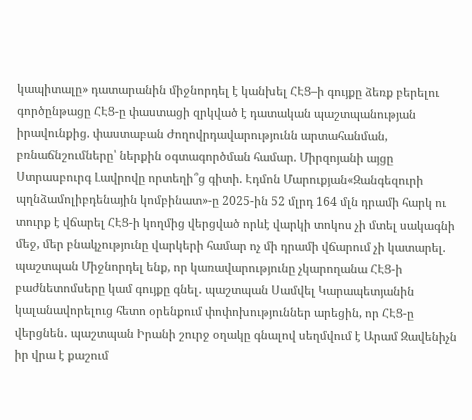կապիտալը» դատարանին միջնորդել է կանխել ՀԷՑ–ի գույքը ձեռք բերելու գործընթացը ՀԷՑ-ը փաստացի զրկված է դատական պաշտպանության իրավունքից. փաստաբան Ժողովրդավարությունն արտահանման, բռնաճնշումները՝ ներքին օգտագործման համար. Միրզոյանի այցը Ստրասբուրգ Լավրովը որտեղի՞ց գիտի. Էդմոն Մարուքյան«Զանգեզուրի պղնձամոլիբդենային կոմբինատ»-ը 2025-ին 52 մլրդ 164 մլն դրամի հարկ ու տուրք է վճարել ՀԷՑ-ի կողմից վերցված որևէ վարկի տոկոս չի մտել սակագնի մեջ, մեր բնակչությունը վարկերի համար ոչ մի դրամի վճարում չի կատարել. պաշտպան Միջնորդել ենք, որ կառավարությունը չկարողանա ՀԷՑ-ի բաժնետոմսերը կամ գույքը գնել․ պաշտպան Սամվել Կարապետյանին կալանավորելուց հետո օրենքում փոփոխություններ արեցին, որ ՀԷՑ-ը վերցնեն․ պաշտպան Իրանի շուրջ օղակը գնալով սեղմվում է Արամ Զավենիչն իր վրա է քաշում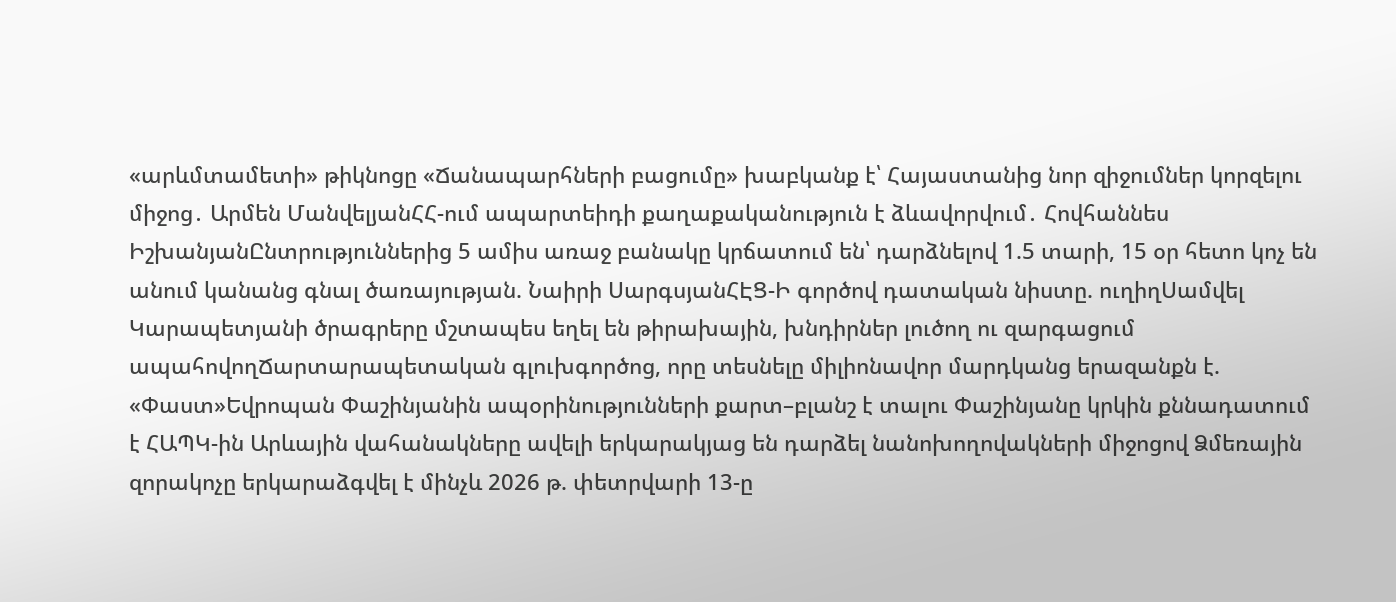«արևմտամետի» թիկնոցը «Ճանապարհների բացումը» խաբկանք է՝ Հայաստանից նոր զիջումներ կորզելու միջոց․ Արմեն ՄանվելյանՀՀ-ում ապարտեիդի քաղաքականություն է ձևավորվում․ Հովհաննես ԻշխանյանԸնտրություններից 5 ամիս առաջ բանակը կրճատում են՝ դարձնելով 1.5 տարի, 15 օր հետո կոչ են անում կանանց գնալ ծառայության. Նաիրի ՍարգսյանՀԷՑ-Ի գործով դատական նիստը. ուղիղՍամվել Կարապետյանի ծրագրերը մշտապես եղել են թիրախային, խնդիրներ լուծող ու զարգացում ապահովողՃարտարապետական գլուխգործոց, որը տեսնելը միլիոնավոր մարդկանց երազանքն է. «Փաստ»Եվրոպան Փաշինյանին ապօրինությունների քարտ–բլանշ է տալու Փաշինյանը կրկին քննադատում է ՀԱՊԿ-ին Արևային վահանակները ավելի երկարակյաց են դարձել նանոխողովակների միջոցով Ձմեռային զորակոչը երկարաձգվել է մինչև 2026 թ. փետրվարի 13-ը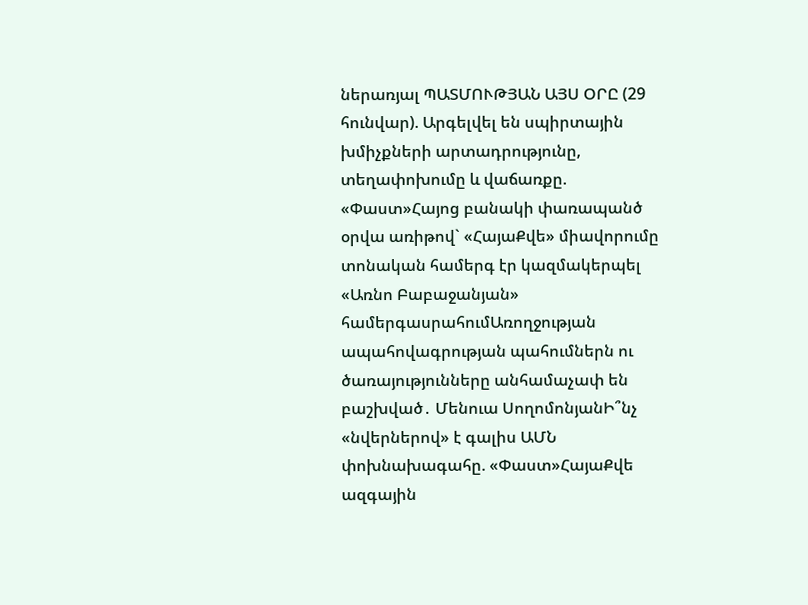ներառյալ ՊԱՏՄՈՒԹՅԱՆ ԱՅՍ ՕՐԸ (29 հունվար). Արգելվել են սպիրտային խմիչքների արտադրությունը, տեղափոխումը և վաճառքը. «Փաստ»Հայոց բանակի փառապանծ օրվա առիթով` «ՀայաՔվե» միավորումը տոնական համերգ էր կազմակերպել «Առնո Բաբաջանյան» համերգասրահումԱռողջության ապահովագրության պահումներն ու ծառայությունները անհամաչափ են բաշխված․ Մենուա ՍողոմոնյանԻ՞նչ «նվերներով» է գալիս ԱՄՆ փոխնախագահը. «Փաստ»ՀայաՔվե ազգային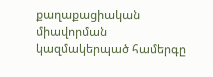քաղաքացիական միավորման կազմակերպած համերգը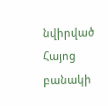նվիրված Հայոց բանակի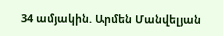34 ամյակին. Արմեն Մանվելյան